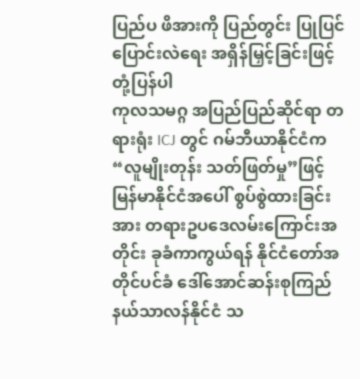ပြည်ပ ဖိအားကို ပြည်တွင်း ပြုပြင်ပြောင်းလဲရေး အရှိန်မြှင့်ခြင်းဖြင့် တုံ့ပြန်ပါ
ကုလသမဂ္ဂ အပြည်ပြည်ဆိုင်ရာ တရားရုံး ICJ တွင် ဂမ်ဘီယာနိုင်ငံက “လူမျိုးတုန်း သတ်ဖြတ်မှု”ဖြင့် မြန်မာနိုင်ငံအပေါ် စွပ်စွဲထားခြင်းအား တရားဥပဒေလမ်းကြောင်းအတိုင်း ခုခံကာကွယ်ရန် နိုင်ငံတော်အတိုင်ပင်ခံ ဒေါ်အောင်ဆန်းစုကြည် နယ်သာလန်နိုင်ငံ သ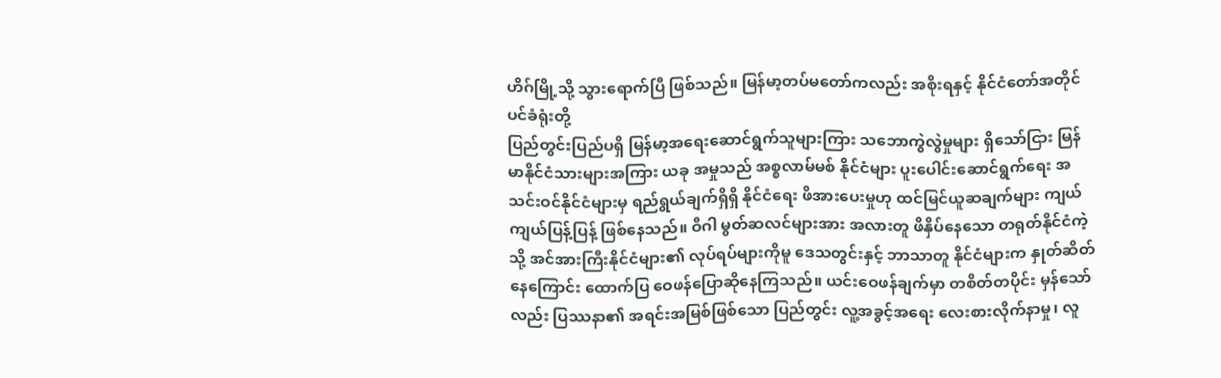ဟိဂ်မြို့သို့ သွားရောက်ပြီ ဖြစ်သည်။ မြန်မာ့တပ်မတော်ကလည်း အစိုးရနှင့် နိုင်ငံတော်အတိုင်ပင်ခံရုံးတို့
ပြည်တွင်းပြည်ပရှိ မြန်မာ့အရေးဆောင်ရွက်သူများကြား သဘောကွဲလွဲမှုများ ရှိသော်ငြား မြန်မာနိုင်ငံသားများအကြား ယခု အမှုသည် အစ္စလာမ်မစ် နိုင်ငံများ ပူးပေါင်းဆောင်ရွက်ရေး အသင်းဝင်နိုင်ငံများမှ ရည်ရွယ်ချက်ရှိရှိ နိုင်ငံရေး ဖိအားပေးမှုဟု ထင်မြင်ယူဆချက်များ ကျယ်ကျယ်ပြန့်ပြန့် ဖြစ်နေသည်။ ဝီဂါ မွတ်ဆလင်များအား အလားတူ ဖိနှိပ်နေသော တရုတ်နိုင်ငံကဲ့သို့ အင်အားကြီးနိုင်ငံများ၏ လုပ်ရပ်များကိုမူ ဒေသတွင်းနှင့် ဘာသာတူ နိုင်ငံများက နှုတ်ဆိတ်နေကြောင်း ထောက်ပြ ဝေဖန်ပြောဆိုနေကြသည်။ ယင်းဝေဖန်ချက်မှာ တစိတ်တပိုင်း မှန်သော်လည်း ပြဿနာ၏ အရင်းအမြစ်ဖြစ်သော ပြည်တွင်း လူ့အခွင့်အရေး လေးစားလိုက်နာမှု၊ လူ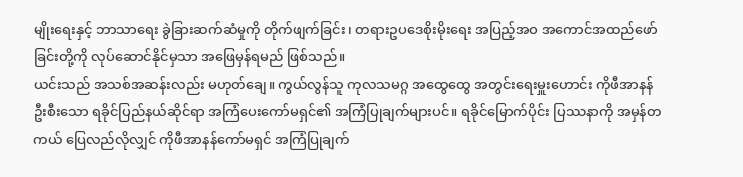မျိုးရေးနှင့် ဘာသာရေး ခွဲခြားဆက်ဆံမှုကို တိုက်ဖျက်ခြင်း၊ တရားဥပဒေစိုးမိုးရေး အပြည့်အဝ အကောင်အထည်ဖော်ခြင်းတို့ကို လုပ်ဆောင်နိုင်မှသာ အဖြေမှန်ရမည် ဖြစ်သည်။
ယင်းသည် အသစ်အဆန်းလည်း မဟုတ်ချေ။ ကွယ်လွန်သူ ကုလသမဂ္ဂ အထွေထွေ အတွင်းရေးမှူးဟောင်း ကိုဖီအာနန် ဦးစီးသော ရခိုင်ပြည်နယ်ဆိုင်ရာ အကြံပေးကော်မရှင်၏ အကြံပြုချက်များပင်။ ရခိုင်မြောက်ပိုင်း ပြဿနာကို အမှန်တကယ် ပြေလည်လိုလျှင် ကိုဖီအာနန်ကော်မရှင် အကြံပြုချက်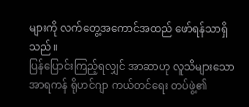များကို လက်တွေ့အကောင်အထည် ဖော်ရန်သာရှိသည်။
ပြန်ပြောင်းကြည့်ရလျှင် အာဆာဟု လူသိများသော အာရကန် ရိုဟင်ဂျာ ကယ်တင်ရေး တပ်ဖွဲ့၏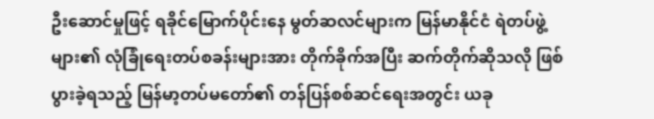ဦးဆောင်မှုဖြင့် ရခိုင်မြောက်ပိုင်းနေ မွတ်ဆလင်များက မြန်မာနိုင်ငံ ရဲတပ်ဖွဲ့များ၏ လုံခြုံရေးတပ်စခန်းများအား တိုက်ခိုက်အပြီး ဆက်တိုက်ဆိုသလို ဖြစ်ပွားခဲ့ရသည့် မြန်မာ့တပ်မတော်၏ တန်ပြန်စစ်ဆင်ရေးအတွင်း ယခု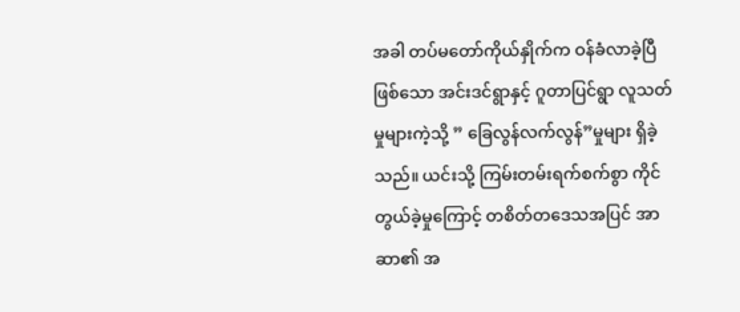အခါ တပ်မတော်ကိုယ်နှိုက်က ဝန်ခံလာခဲ့ပြီဖြစ်သော အင်းဒင်ရွာနှင့် ဂူတာပြင်ရွာ လူသတ်မှုများကဲ့သို့ ” ခြေလွန်လက်လွန်”မှုများ ရှိခဲ့သည်။ ယင်းသို့ ကြမ်းတမ်းရက်စက်စွာ ကိုင်တွယ်ခဲ့မှုကြောင့် တစိတ်တဒေသအပြင် အာဆာ၏ အ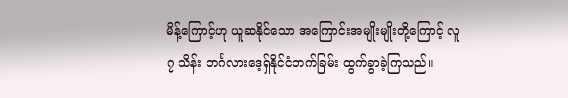မိန့်ကြောင့်ဟု ယူဆနိုင်သော အကြောင်းအမျိုးမျိုးတို့ကြောင့် လူ ၇ သိန်း ဘင်္ဂလားဒေ့ရှ်နိုင်ငံဘက်ခြမ်း ထွက်ခွာခဲ့ကြသည်။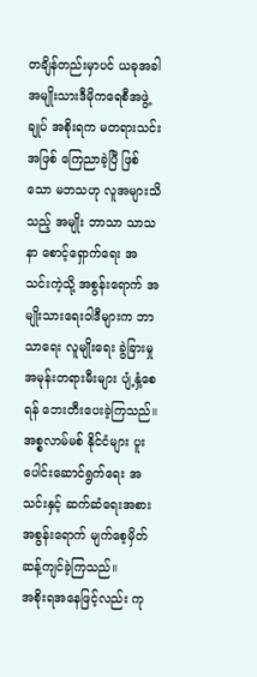တချိန်တည်းမှာပင် ယခုအခါ အမျိုးသားဒီမိုကရေစီအဖွဲ့ချုပ် အစိုးရက မတရားသင်းအဖြစ် ကြေညာခဲ့ပြီ ဖြစ်သော မဘသဟု လူအများသိသည့် အမျိုး ဘာသာ သာသနာ စောင့်ရှောက်ရေး အသင်းကဲ့သို့ အစွန်းရောက် အမျိုးသားရေးဝါဒီများက ဘာသာရေး လူမျိုးရေး ခွဲခြားမှု အမုန်းတရားမီးများ ပျံ့နှံ့စေရန် ဘေးတီးပေးခဲ့ကြသည်။ အစ္စလာမ်မစ် နိုင်ငံများ ပူးပေါင်းဆောင်ရွက်ရေး အသင်းနှင့် ဆက်ဆံရေးအစား အစွန်းရောက် မျက်စေ့မှိတ် ဆန့်ကျင်ခဲ့ကြသည်။
အစိုးရအနေဖြင့်လည်း ကု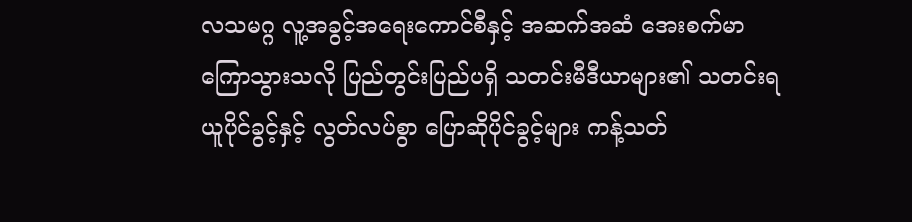လသမဂ္ဂ လူ့အခွင့်အရေးကောင်စီနှင့် အဆက်အဆံ အေးစက်မာကြောသွားသလို ပြည်တွင်းပြည်ပရှိ သတင်းမီဒီယာများ၏ သတင်းရယူပိုင်ခွင့်နှင့် လွတ်လပ်စွာ ပြောဆိုပိုင်ခွင့်များ ကန့်သတ်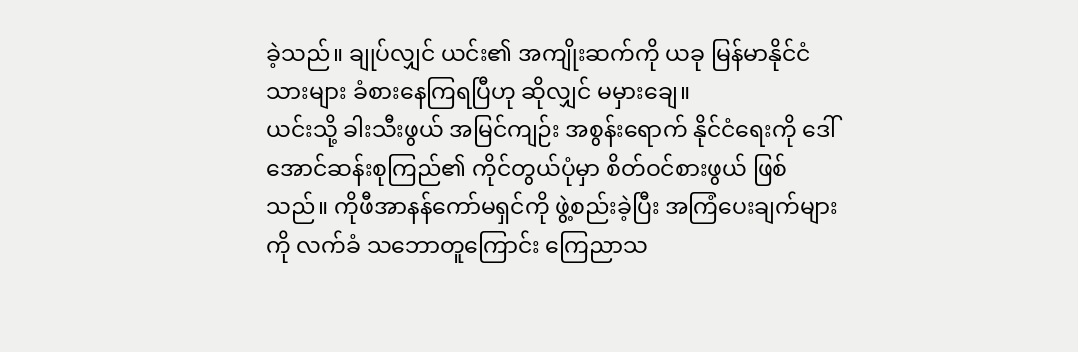ခဲ့သည်။ ချုပ်လျှင် ယင်း၏ အကျိုးဆက်ကို ယခု မြန်မာနိုင်ငံသားများ ခံစားနေကြရပြီဟု ဆိုလျှင် မမှားချေ။
ယင်းသို့ ခါးသီးဖွယ် အမြင်ကျဉ်း အစွန်းရောက် နိုင်ငံရေးကို ဒေါ်အောင်ဆန်းစုကြည်၏ ကိုင်တွယ်ပုံမှာ စိတ်ဝင်စားဖွယ် ဖြစ်သည်။ ကိုဖီအာနန်ကော်မရှင်ကို ဖွဲ့စည်းခဲ့ပြီး အကြံပေးချက်များကို လက်ခံ သဘောတူကြောင်း ကြေညာသ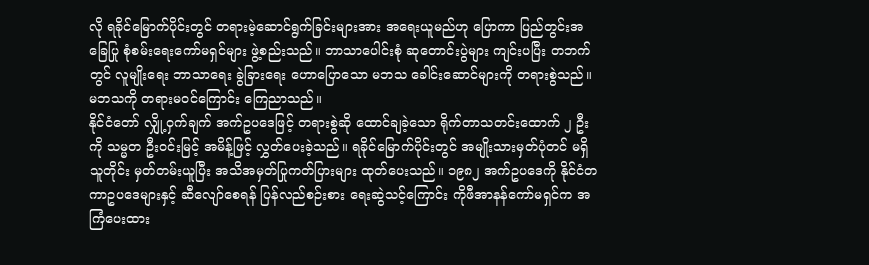လို ရခိုင်မြောက်ပိုင်းတွင် တရားမဲ့ဆောင်ရွက်ခြင်းများအား အရေးယူမည်ဟု ပြောကာ ပြည်တွင်းအခြေပြု စုံစမ်းရေးကော်မရှင်များ ဖွဲ့စည်းသည်။ ဘာသာပေါင်းစုံ ဆုတောင်းပွဲများ ကျင်းပပြီး တဘက်တွင် လူမျိုးရေး ဘာသာရေး ခွဲခြားရေး ဟောပြောသော မဘသ ခေါင်းဆောင်များကို တရားစွဲသည်။ မဘသကို တရားမဝင်ကြောင်း ကြေညာသည်။
နိုင်ငံတော် လျှို့ဝှက်ချက် အက်ဥပဒေဖြင့် တရားစွဲဆို ထောင်ချခဲ့သော ရိုက်တာသတင်းထောက် ၂ ဦးကို သမ္မတ ဦးဝင်းမြင့် အမိန့်ဖြင့် လွှတ်ပေးခဲ့သည်။ ရခိုင်မြောက်ပိုင်းတွင် အမျိုးသားမှတ်ပုံတင် မရှိသူတိုင်း မှတ်တမ်းယူပြီး အသိအမှတ်ပြုကတ်ပြားများ ထုတ်ပေးသည်။ ၁၉၈၂ အက်ဥပဒေကို နိုင်ငံတကာဥပဒေများနှင့် ဆီလျော်စေရန် ပြန်လည်စဉ်းစား ရေးဆွဲသင့်ကြောင်း ကိုဖီအာနန်ကော်မရှင်က အကြံပေးထား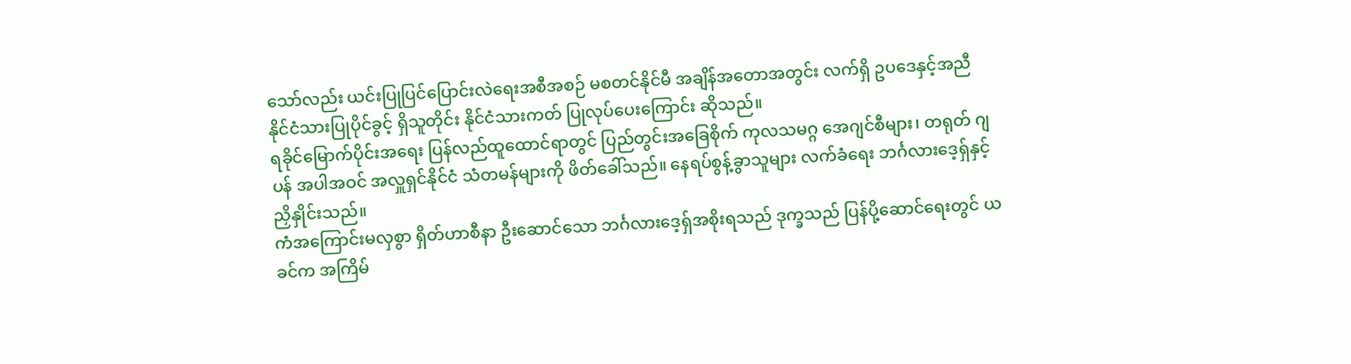သော်လည်း ယင်းပြုပြင်ပြောင်းလဲရေးအစီအစဉ် မစတင်နိုင်မီ အချိန်အတောအတွင်း လက်ရှိ ဥပဒေနှင့်အညီ နိုင်ငံသားပြုပိုင်ခွင့် ရှိသူတိုင်း နိုင်ငံသားကတ် ပြုလုပ်ပေးကြောင်း ဆိုသည်။
ရခိုင်မြောက်ပိုင်းအရေး ပြန်လည်ထူထောင်ရာတွင် ပြည်တွင်းအခြေစိုက် ကုလသမဂ္ဂ အေဂျင်စီများ၊ တရုတ် ဂျပန် အပါအဝင် အလှူရှင်နိုင်ငံ သံတမန်များကို ဖိတ်ခေါ်သည်။ နေရပ်စွန့်ခွာသူများ လက်ခံရေး ဘင်္ဂလားဒေ့ရှ်နှင့် ညှိနှိုင်းသည်။
ကံအကြောင်းမလှစွာ ရှိတ်ဟာစီနာ ဦးဆောင်သော ဘင်္ဂလားဒေ့ရှ်အစိုးရသည် ဒုက္ခသည် ပြန်ပို့ဆောင်ရေးတွင် ယခင်က အကြိမ်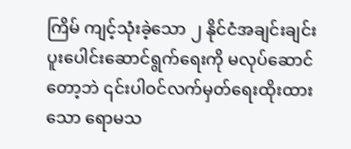ကြိမ် ကျင့်သုံးခဲ့သော ၂ နိုင်ငံအချင်းချင်း ပူးပေါင်းဆောင်ရွက်ရေးကို မလုပ်ဆောင်တော့ဘဲ ၎င်းပါဝင်လက်မှတ်ရေးထိုးထားသော ရောမသ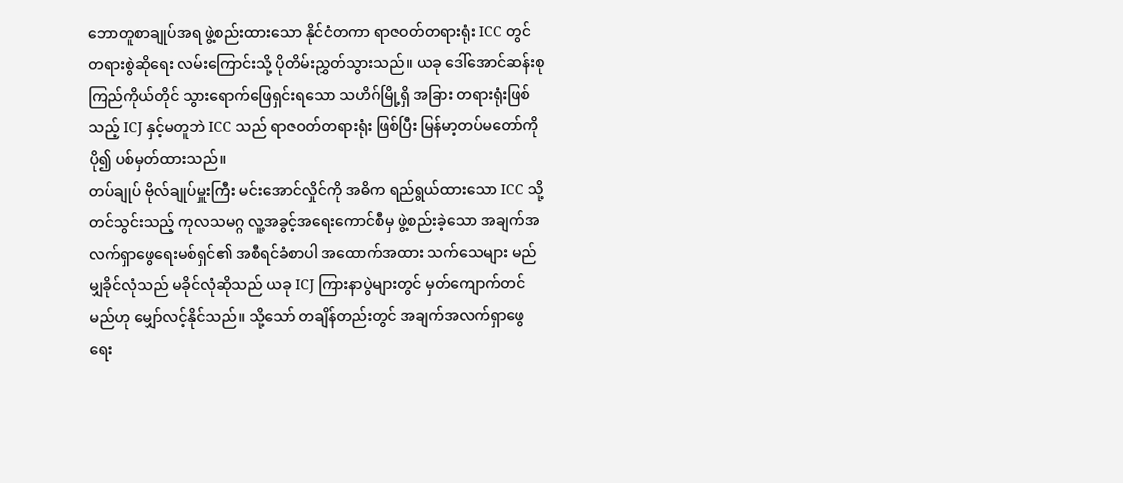ဘောတူစာချုပ်အရ ဖွဲ့စည်းထားသော နိုင်ငံတကာ ရာဇဝတ်တရားရုံး ICC တွင် တရားစွဲဆိုရေး လမ်းကြောင်းသို့ ပိုတိမ်းညွှတ်သွားသည်။ ယခု ဒေါ်အောင်ဆန်းစုကြည်ကိုယ်တိုင် သွားရောက်ဖြေရှင်းရသော သဟိဂ်မြို့ရှိ အခြား တရားရုံးဖြစ်သည့် ICJ နှင့်မတူဘဲ ICC သည် ရာဇဝတ်တရားရုံး ဖြစ်ပြီး မြန်မာ့တပ်မတော်ကို ပို၍ ပစ်မှတ်ထားသည်။
တပ်ချုပ် ဗိုလ်ချုပ်မှူးကြီး မင်းအောင်လှိုင်ကို အဓိက ရည်ရွယ်ထားသော ICC သို့ တင်သွင်းသည့် ကုလသမဂ္ဂ လူ့အခွင့်အရေးကောင်စီမှ ဖွဲ့စည်းခဲ့သော အချက်အလက်ရှာဖွေရေးမစ်ရှင်၏ အစီရင်ခံစာပါ အထောက်အထား သက်သေများ မည်မျှခိုင်လုံသည် မခိုင်လုံဆိုသည် ယခု ICJ ကြားနာပွဲများတွင် မှတ်ကျောက်တင်မည်ဟု မျှော်လင့်နိုင်သည်။ သို့သော် တချိန်တည်းတွင် အချက်အလက်ရှာဖွေရေး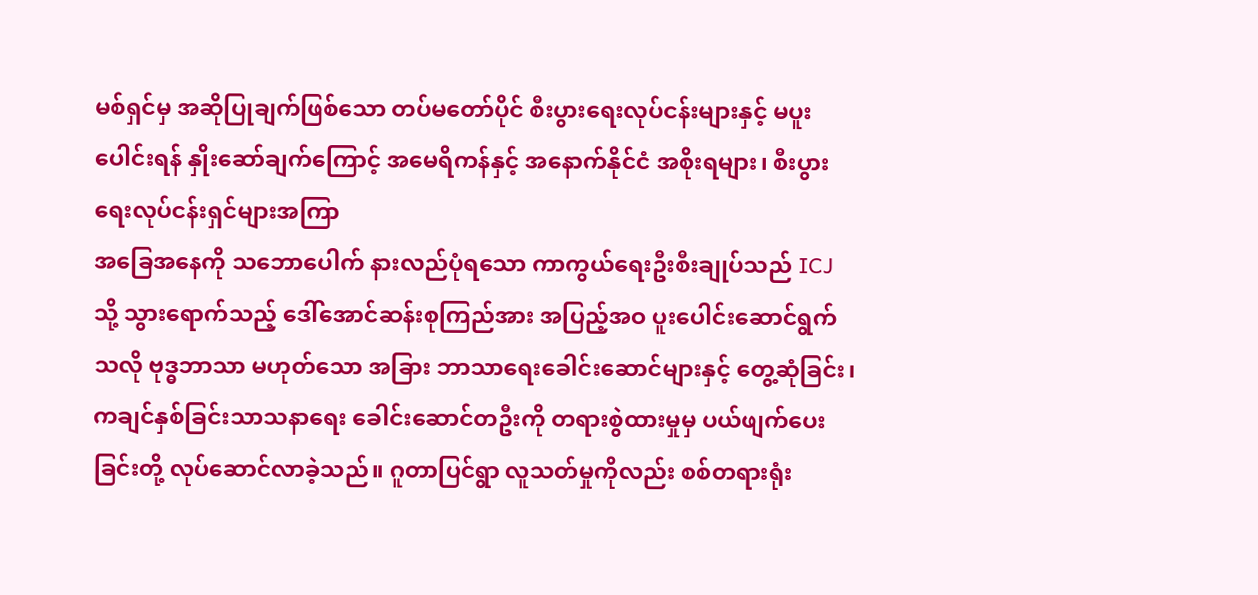မစ်ရှင်မှ အဆိုပြုချက်ဖြစ်သော တပ်မတော်ပိုင် စီးပွားရေးလုပ်ငန်းများနှင့် မပူးပေါင်းရန် နှိုးဆော်ချက်ကြောင့် အမေရိကန်နှင့် အနောက်နိုင်ငံ အစိုးရများ၊ စီးပွားရေးလုပ်ငန်းရှင်များအကြာ
အခြေအနေကို သဘောပေါက် နားလည်ပုံရသော ကာကွယ်ရေးဦးစီးချုပ်သည် ICJ သို့ သွားရောက်သည့် ဒေါ်အောင်ဆန်းစုကြည်အား အပြည့်အဝ ပူးပေါင်းဆောင်ရွက်သလို ဗုဒ္ဓဘာသာ မဟုတ်သော အခြား ဘာသာရေးခေါင်းဆောင်များနှင့် တွေ့ဆုံခြင်း၊ ကချင်နှစ်ခြင်းသာသနာရေး ခေါင်းဆောင်တဦးကို တရားစွဲထားမှုမှ ပယ်ဖျက်ပေးခြင်းတို့ လုပ်ဆောင်လာခဲ့သည်။ ဂူတာပြင်ရွာ လူသတ်မှုကိုလည်း စစ်တရားရုံး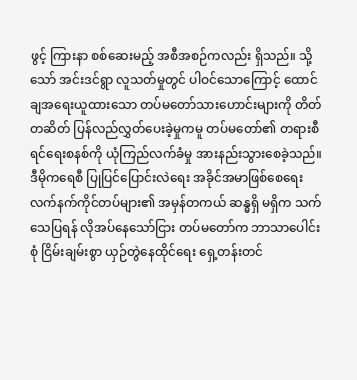ဖွင့် ကြားနာ စစ်ဆေးမည့် အစီအစဉ်ကလည်း ရှိသည်။ သို့သော် အင်းဒင်ရွာ လူသတ်မှုတွင် ပါဝင်သောကြောင့် ထောင်ချအရေးယူထားသော တပ်မတော်သားဟောင်းများကို တိတ်တဆိတ် ပြန်လည်လွှတ်ပေးခဲ့မှုကမူ တပ်မတော်၏ တရားစီရင်ရေးစနစ်ကို ယုံကြည်လက်ခံမှု အားနည်းသွားစေခဲ့သည်။
ဒီမိုကရေစီ ပြုပြင်ပြောင်းလဲရေး အခိုင်အမာဖြစ်စေရေး လက်နက်ကိုင်တပ်များ၏ အမှန်တကယ် ဆန္ဓရှိ မရှိက သက်သေပြရန် လိုအပ်နေသော်ငြား တပ်မတော်က ဘာသာပေါင်းစုံ ငြိမ်းချမ်းစွာ ယှဉ်တွဲနေထိုင်ရေး ရှေ့တန်းတင်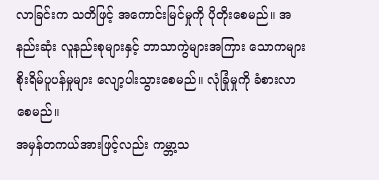လာခြင်းက သတိဖြင့် အကောင်းမြင်မှုကို ပိုတိုးစေမည်။ အနည်းဆုံး လူနည်းစုများနှင့် ဘာသာကွဲများအကြား သောကများ စိုးရိမ်ပူပန်မှုများ လျော့ပါးသွားစေမည်။ လုံခြုံမှုကို ခံစားလာစေမည်။
အမှန်တကယ်အားဖြင့်လည်း ကမ္ဘာ့သ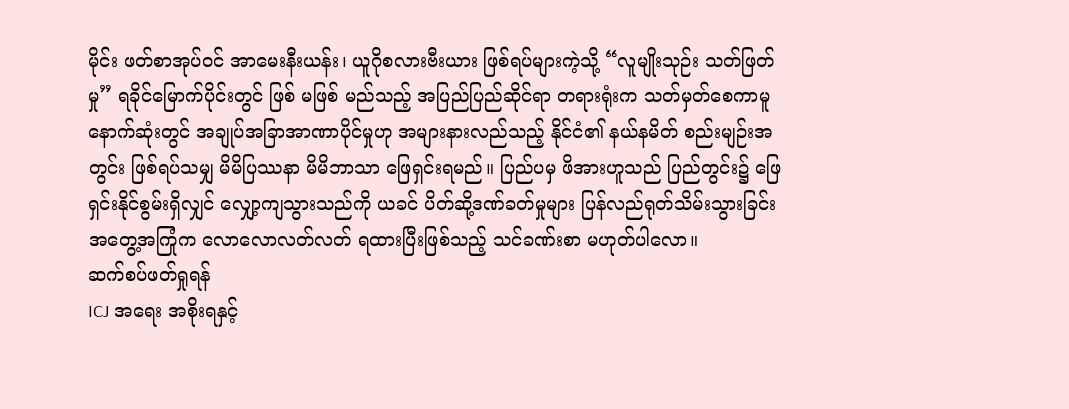မိုင်း ဖတ်စာအုပ်ဝင် အာမေးနီးယန်း၊ ယူဂိုစလားဗီးယား ဖြစ်ရပ်များကဲ့သို့ “လူမျိုးသုဉ်း သတ်ဖြတ်မှု” ရခိုင်မြောက်ပိုင်းတွင် ဖြစ် မဖြစ် မည်သည့် အပြည်ပြည်ဆိုင်ရာ တရားရုံးက သတ်မှတ်စေကာမူ နောက်ဆုံးတွင် အချုပ်အခြာအာဏာပိုင်မှုဟု အများနားလည်သည့် နိုင်ငံ၏ နယ်နမိတ် စည်းမျဉ်းအတွင်း ဖြစ်ရပ်သမျှ မိမိပြဿနာ မိမိဘာသာ ဖြေရှင်းရမည်။ ပြည်ပမှ ဖိအားဟူသည် ပြည်တွင်း၌ ဖြေရှင်းနိုင်စွမ်းရှိလျှင် လျှော့ကျသွားသည်ကို ယခင် ပိတ်ဆို့ဒဏ်ခတ်မှုများ ပြန်လည်ရုတ်သိမ်းသွားခြင်း အတွေ့အကြုံက လောလောလတ်လတ် ရထားပြီးဖြစ်သည့် သင်ခဏ်းစာ မဟုတ်ပါလော။
ဆက်စပ်ဖတ်ရှုရန်
ICJ အရေး အစိုးရနှင့်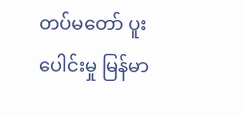တပ်မတော် ပူးပေါင်းမှု မြန်မာ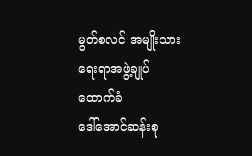မွတ်စလင် အမျိုးသားရေးရာအဖွဲ့ချုပ် ထောက်ခံ
ဒေါ်အောင်ဆန်းစု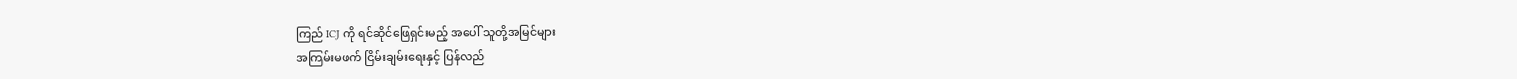ကြည် ICJ ကို ရင်ဆိုင်ဖြေရှင်းမည့် အပေါ် သူတို့အမြင်များ
အကြမ်းမဖက် ငြိမ်းချမ်းရေးနှင့် ပြန်လည်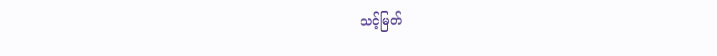သင့်မြတ်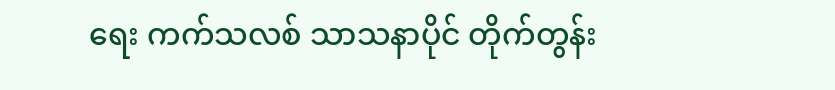ရေး ကက်သလစ် သာသနာပိုင် တိုက်တွန်း